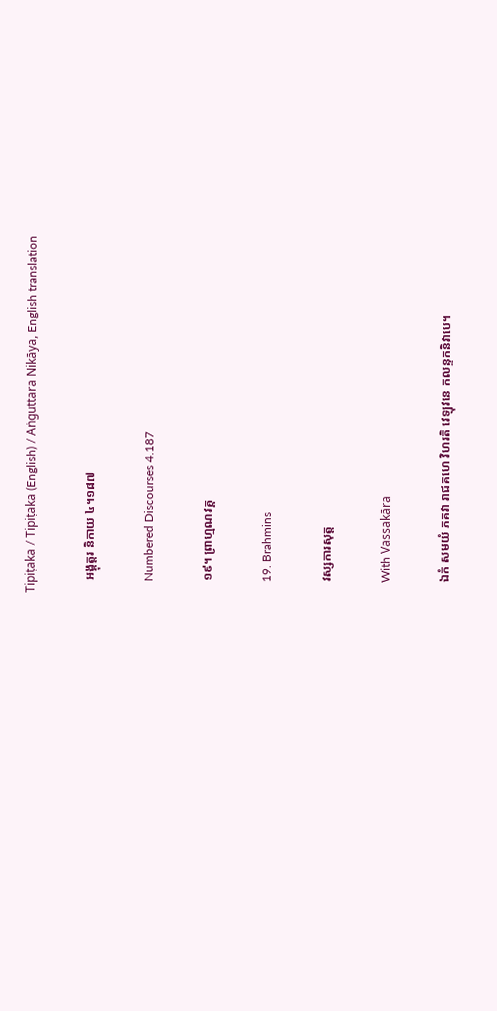Tipiṭaka / Tipiṭaka (English) / Aṅguttara Nikāya, English translation

    អង្គុត្តរ និកាយ ៤។១៨៧

    Numbered Discourses 4.187

    ១៩។ ព្រាហ្មណវគ្គ

    19. Brahmins

    វស្សការសុត្ត

    With Vassakāra

    ឯកំ សមយំ ភគវា រាជគហេ វិហរតិ វេឡុវនេ កលន្ទកនិវាបេ។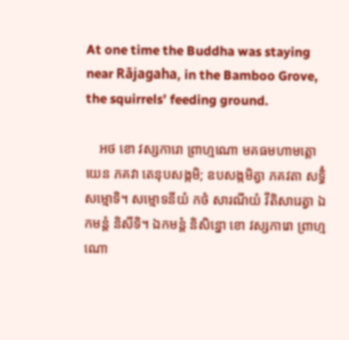At one time the Buddha was staying near Rājagaha, in the Bamboo Grove, the squirrels’ feeding ground.

    អថ ខោ វស្សការោ ព្រាហ្មណោ មគធមហាមត្តោ យេន ភគវា តេនុបសង្កមិ; ឧបសង្កមិត្វា ភគវតា សទ្ធិំ សម្មោទិ។ សម្មោទនីយំ កថំ សារណីយំ វីតិសារេត្វា ឯកមន្តំ និសីទិ។ ឯកមន្តំ និសិន្នោ ខោ វស្សការោ ព្រាហ្មណោ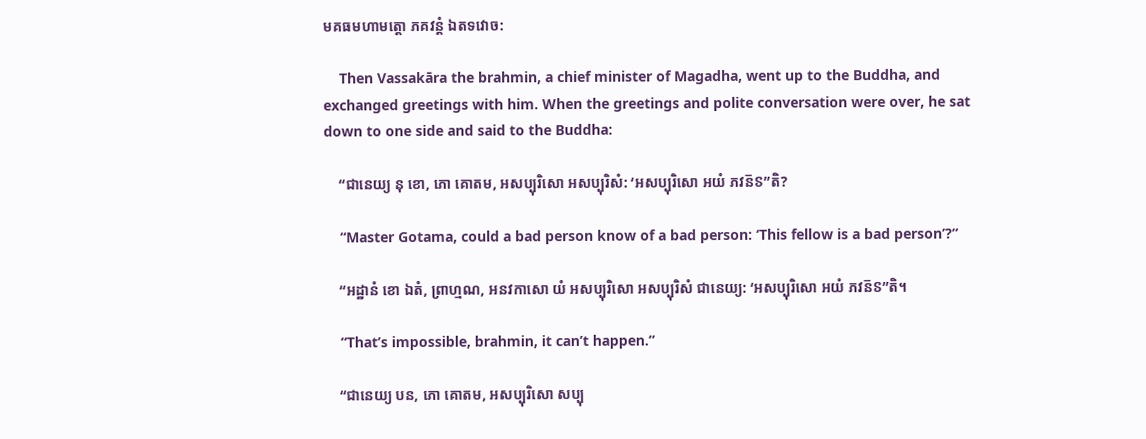មគធមហាមត្តោ ភគវន្តំ ឯតទវោច:

    Then Vassakāra the brahmin, a chief minister of Magadha, went up to the Buddha, and exchanged greetings with him. When the greetings and polite conversation were over, he sat down to one side and said to the Buddha:

    “ជានេយ្យ នុ ខោ, ភោ គោតម, អសប្បុរិសោ អសប្បុរិសំ: ‘អសប្បុរិសោ អយំ ភវន៑ៜ”តិ?

    “Master Gotama, could a bad person know of a bad person: ‘This fellow is a bad person’?”

    “អដ្ឋានំ ខោ ឯតំ, ព្រាហ្មណ, អនវកាសោ យំ អសប្បុរិសោ អសប្បុរិសំ ជានេយ្យ: ‘អសប្បុរិសោ អយំ ភវន៑ៜ”តិ។

    “That’s impossible, brahmin, it can’t happen.”

    “ជានេយ្យ បន, ភោ គោតម, អសប្បុរិសោ សប្បុ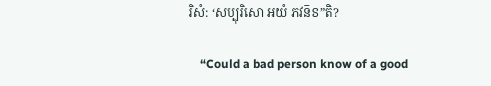រិសំ: ‘សប្បុរិសោ អយំ ភវន៑ៜ”តិ?

    “Could a bad person know of a good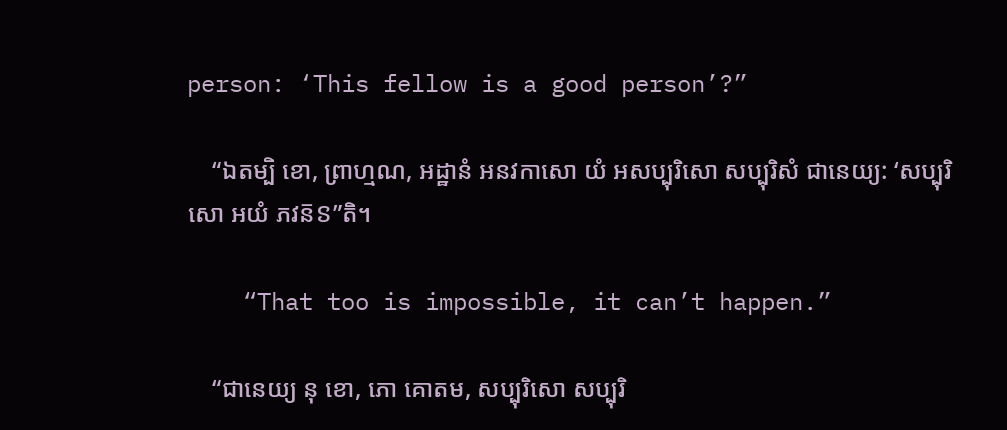person: ‘This fellow is a good person’?”

    “ឯតម្បិ ខោ, ព្រាហ្មណ, អដ្ឋានំ អនវកាសោ យំ អសប្បុរិសោ សប្បុរិសំ ជានេយ្យ: ‘សប្បុរិសោ អយំ ភវន៑ៜ”តិ។

    “That too is impossible, it can’t happen.”

    “ជានេយ្យ នុ ខោ, ភោ គោតម, សប្បុរិសោ សប្បុរិ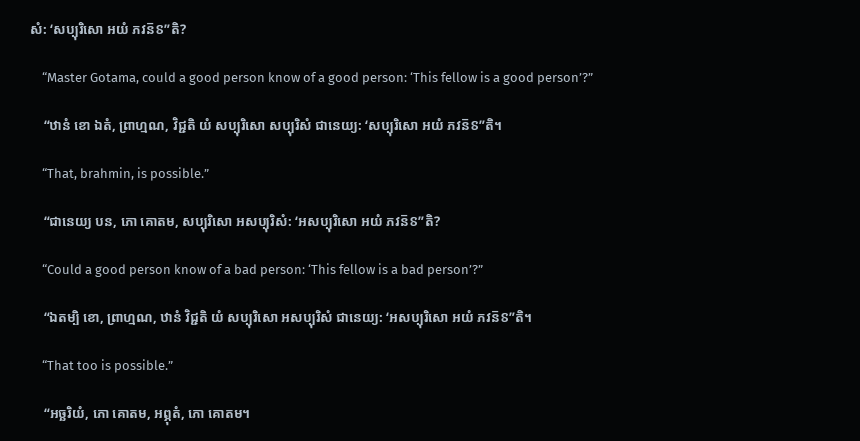សំ: ‘សប្បុរិសោ អយំ ភវន៑ៜ”តិ?

    “Master Gotama, could a good person know of a good person: ‘This fellow is a good person’?”

    “ឋានំ ខោ ឯតំ, ព្រាហ្មណ, វិជ្ជតិ យំ សប្បុរិសោ សប្បុរិសំ ជានេយ្យ: ‘សប្បុរិសោ អយំ ភវន៑ៜ”តិ។

    “That, brahmin, is possible.”

    “ជានេយ្យ បន, ភោ គោតម, សប្បុរិសោ អសប្បុរិសំ: ‘អសប្បុរិសោ អយំ ភវន៑ៜ”តិ?

    “Could a good person know of a bad person: ‘This fellow is a bad person’?”

    “ឯតម្បិ ខោ, ព្រាហ្មណ, ឋានំ វិជ្ជតិ យំ សប្បុរិសោ អសប្បុរិសំ ជានេយ្យ: ‘អសប្បុរិសោ អយំ ភវន៑ៜ”តិ។

    “That too is possible.”

    “អច្ឆរិយំ, ភោ គោតម, អព្ភុតំ, ភោ គោតម។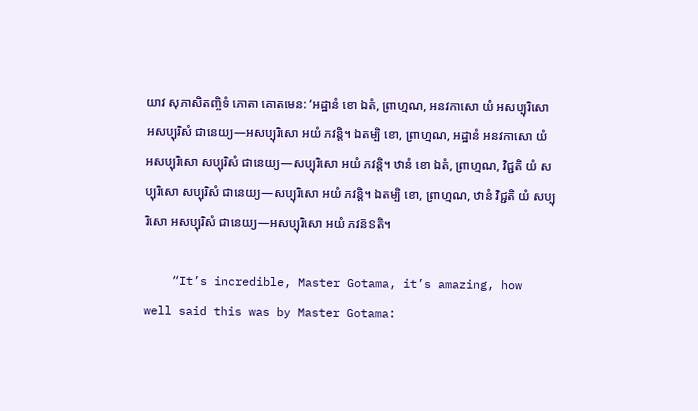យាវ សុភាសិតញ្ចិទំ ភោតា គោតមេន: ‘អដ្ឋានំ ខោ ឯតំ, ព្រាហ្មណ, អនវកាសោ យំ អសប្បុរិសោ អសប្បុរិសំ ជានេយ្យ—អសប្បុរិសោ អយំ ភវន្តិ។ ឯតម្បិ ខោ, ព្រាហ្មណ, អដ្ឋានំ អនវកាសោ យំ អសប្បុរិសោ សប្បុរិសំ ជានេយ្យ—សប្បុរិសោ អយំ ភវន្តិ។ ឋានំ ខោ ឯតំ, ព្រាហ្មណ, វិជ្ជតិ យំ សប្បុរិសោ សប្បុរិសំ ជានេយ្យ—សប្បុរិសោ អយំ ភវន្តិ។ ឯតម្បិ ខោ, ព្រាហ្មណ, ឋានំ វិជ្ជតិ យំ សប្បុរិសោ អសប្បុរិសំ ជានេយ្យ—អសប្បុរិសោ អយំ ភវន៑ៜតិ។

    “It’s incredible, Master Gotama, it’s amazing, how well said this was by Master Gotama: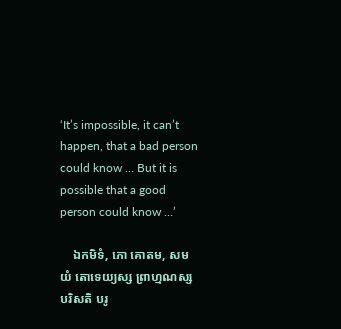‘It’s impossible, it can’t happen, that a bad person could know … But it is possible that a good person could know …’

    ឯកមិទំ, ភោ គោតម, សមយំ តោទេយ្យស្ស ព្រាហ្មណស្ស បរិសតិ បរូ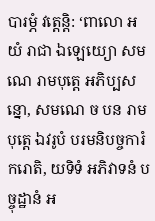បារម្ភំ វត្តេន្តិ: ‘ពាលោ អយំ រាជា ឯឡេយ្យោ សមណេ រាមបុត្តេ អភិប្បសន្នោ, សមណេ ច បន រាមបុត្តេ ឯវរូបំ បរមនិបច្ចការំ ករោតិ, យទិទំ អភិវាទនំ បច្ចុដ្ឋានំ អ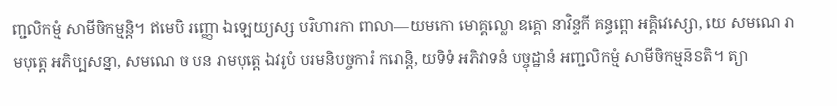ញ្ជលិកម្មំ សាមីចិកម្មន្តិ។ ឥមេបិ រញ្ញោ ឯឡេយ្យស្ស បរិហារកា ពាលា—យមកោ មោគ្គល្លោ ឧគ្គោ នាវិន្ទកី គន្ធព្ពោ អគ្គិវេស្សោ, យេ សមណេ រាមបុត្តេ អភិប្បសន្នា, សមណេ ច បន រាមបុត្តេ ឯវរូបំ បរមនិបច្ចការំ ករោន្តិ, យទិទំ អភិវាទនំ បច្ចុដ្ឋានំ អញ្ជលិកម្មំ សាមីចិកម្មន៑ៜតិ។ ត្យា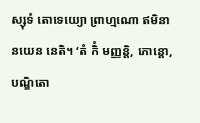ស្សុទំ តោទេយ្យោ ព្រាហ្មណោ ឥមិនា នយេន នេតិ។ ‘តំ កិំ មញ្ញន្តិ, ភោន្តោ, បណ្ឌិតោ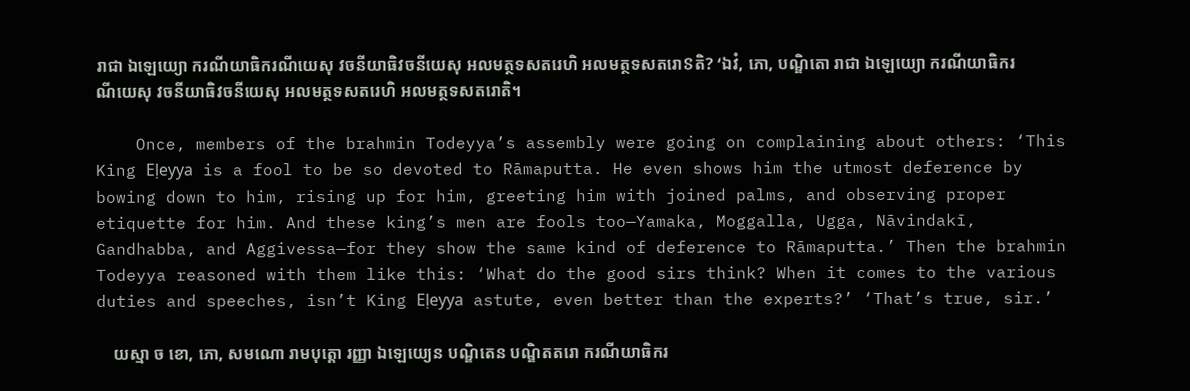រាជា ឯឡេយ្យោ ករណីយាធិករណីយេសុ វចនីយាធិវចនីយេសុ អលមត្ថទសតរេហិ អលមត្ថទសតរោៜតិ? ‘ឯវំ, ភោ, បណ្ឌិតោ រាជា ឯឡេយ្យោ ករណីយាធិករណីយេសុ វចនីយាធិវចនីយេសុ អលមត្ថទសតរេហិ អលមត្ថទសតរោតិ។

    Once, members of the brahmin Todeyya’s assembly were going on complaining about others: ‘This King Eḷeyya is a fool to be so devoted to Rāmaputta. He even shows him the utmost deference by bowing down to him, rising up for him, greeting him with joined palms, and observing proper etiquette for him. And these king’s men are fools too—Yamaka, Moggalla, Ugga, Nāvindakī, Gandhabba, and Aggivessa—for they show the same kind of deference to Rāmaputta.’ Then the brahmin Todeyya reasoned with them like this: ‘What do the good sirs think? When it comes to the various duties and speeches, isn’t King Eḷeyya astute, even better than the experts?’ ‘That’s true, sir.’

    យស្មា ច ខោ, ភោ, សមណោ រាមបុត្តោ រញ្ញា ឯឡេយ្យេន បណ្ឌិតេន បណ្ឌិតតរោ ករណីយាធិករ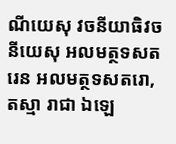ណីយេសុ វចនីយាធិវចនីយេសុ អលមត្ថទសតរេន អលមត្ថទសតរោ, តស្មា រាជា ឯឡេ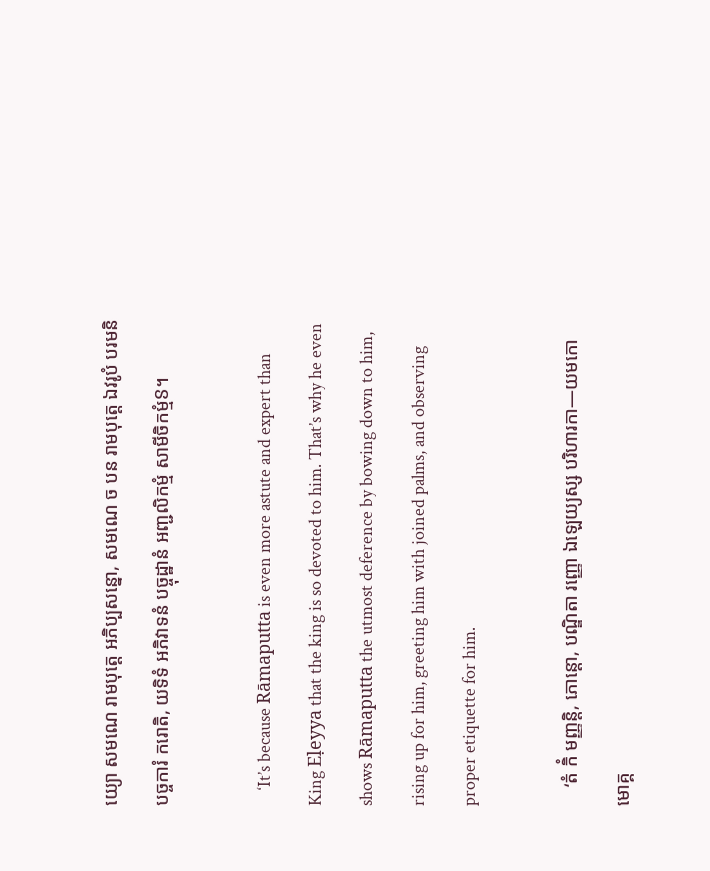យ្យោ សមណេ រាមបុត្តេ អភិប្បសន្នោ, សមណេ ច បន រាមបុត្តេ ឯវរូបំ បរមនិបច្ចការំ ករោតិ, យទិទំ អភិវាទនំ បច្ចុដ្ឋានំ អញ្ជលិកម្មំ សាមីចិកម្មំៜ។

    ‘It’s because Rāmaputta is even more astute and expert than King Eḷeyya that the king is so devoted to him. That’s why he even shows Rāmaputta the utmost deference by bowing down to him, rising up for him, greeting him with joined palms, and observing proper etiquette for him.

    ‘តំ កិំ មញ្ញន្តិ, ភោន្តោ, បណ្ឌិតា រញ្ញោ ឯឡេយ្យស្ស បរិហារកា—យមកោ មោគ្គ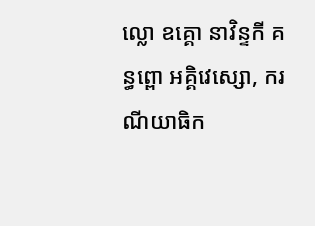ល្លោ ឧគ្គោ នាវិន្ទកី គន្ធព្ពោ អគ្គិវេស្សោ, ករណីយាធិក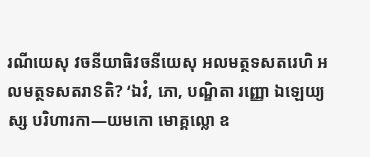រណីយេសុ វចនីយាធិវចនីយេសុ អលមត្ថទសតរេហិ អលមត្ថទសតរាៜតិ? ‘ឯវំ, ភោ, បណ្ឌិតា រញ្ញោ ឯឡេយ្យស្ស បរិហារកា—យមកោ មោគ្គល្លោ ឧ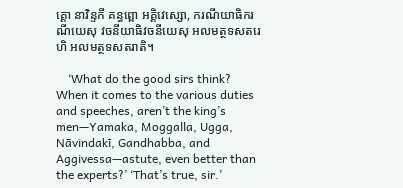គ្គោ នាវិន្ទកី គន្ធព្ពោ អគ្គិវេស្សោ, ករណីយាធិករណីយេសុ វចនីយាធិវចនីយេសុ អលមត្ថទសតរេហិ អលមត្ថទសតរាតិ។

    ‘What do the good sirs think? When it comes to the various duties and speeches, aren’t the king’s men—Yamaka, Moggalla, Ugga, Nāvindakī, Gandhabba, and Aggivessa—astute, even better than the experts?’ ‘That’s true, sir.’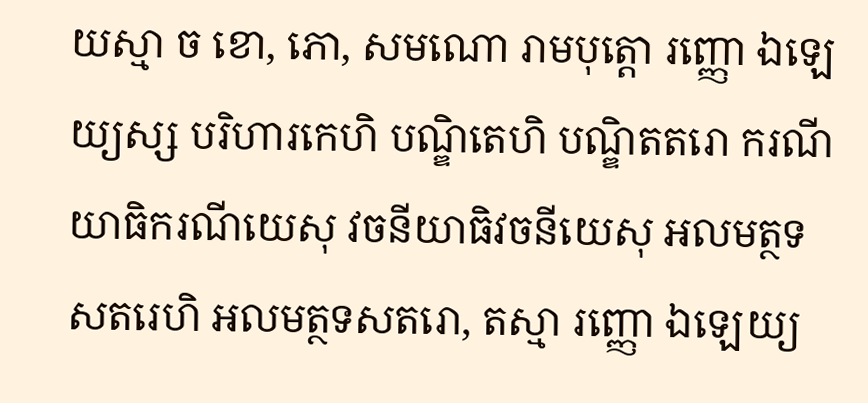យស្មា ច ខោ, ភោ, សមណោ រាមបុត្តោ រញ្ញោ ឯឡេយ្យស្ស បរិហារកេហិ បណ្ឌិតេហិ បណ្ឌិតតរោ ករណីយាធិករណីយេសុ វចនីយាធិវចនីយេសុ អលមត្ថទសតរេហិ អលមត្ថទសតរោ, តស្មា រញ្ញោ ឯឡេយ្យ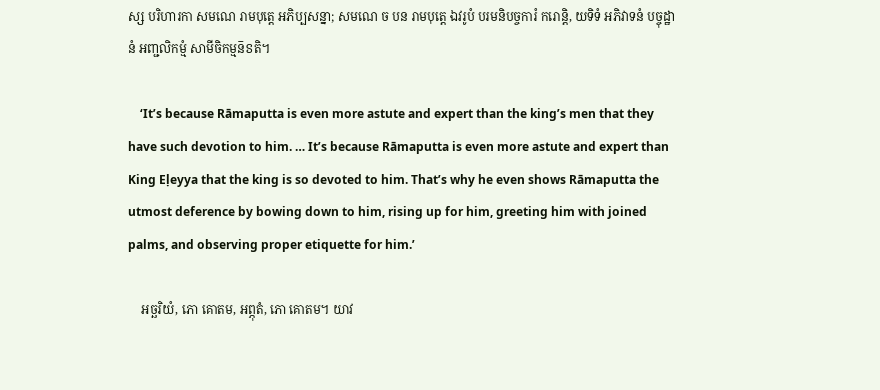ស្ស បរិហារកា សមណេ រាមបុត្តេ អភិប្បសន្នា; សមណេ ច បន រាមបុត្តេ ឯវរូបំ បរមនិបច្ចការំ ករោន្តិ, យទិទំ អភិវាទនំ បច្ចុដ្ឋានំ អញ្ជលិកម្មំ សាមីចិកម្មន៑ៜតិ។

    ‘It’s because Rāmaputta is even more astute and expert than the king’s men that they have such devotion to him. … It’s because Rāmaputta is even more astute and expert than King Eḷeyya that the king is so devoted to him. That’s why he even shows Rāmaputta the utmost deference by bowing down to him, rising up for him, greeting him with joined palms, and observing proper etiquette for him.’

    អច្ឆរិយំ, ភោ គោតម, អព្ភុតំ, ភោ គោតម។ យាវ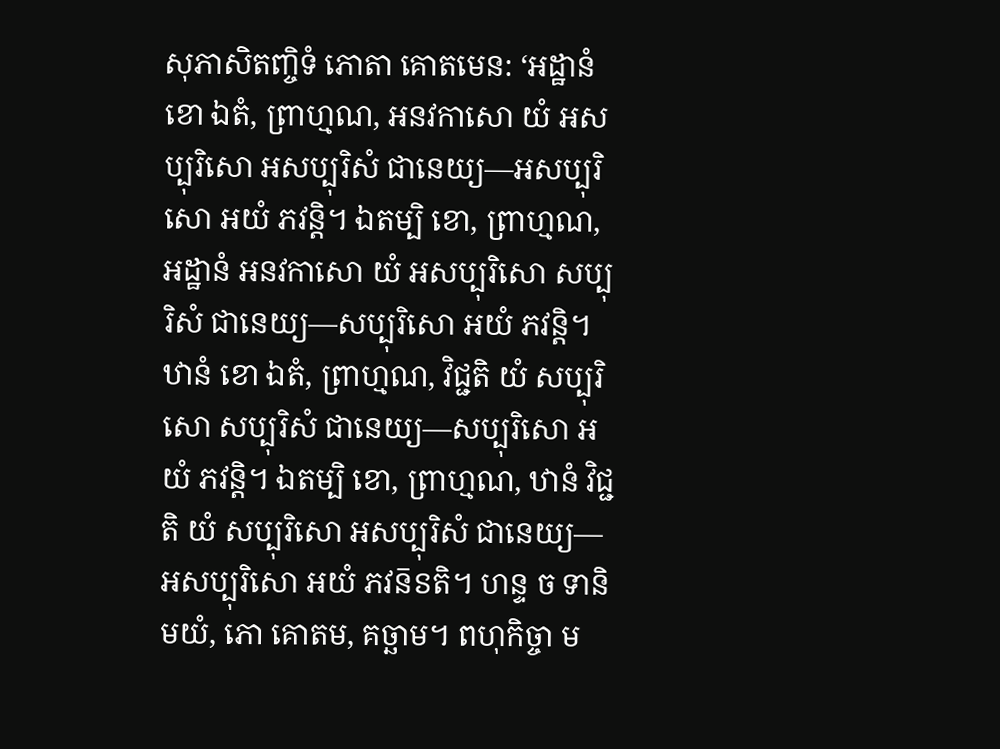សុភាសិតញ្ចិទំ ភោតា គោតមេន: ‘អដ្ឋានំ ខោ ឯតំ, ព្រាហ្មណ, អនវកាសោ យំ អសប្បុរិសោ អសប្បុរិសំ ជានេយ្យ—អសប្បុរិសោ អយំ ភវន្តិ។ ឯតម្បិ ខោ, ព្រាហ្មណ, អដ្ឋានំ អនវកាសោ យំ អសប្បុរិសោ សប្បុរិសំ ជានេយ្យ—សប្បុរិសោ អយំ ភវន្តិ។ ឋានំ ខោ ឯតំ, ព្រាហ្មណ, វិជ្ជតិ យំ សប្បុរិសោ សប្បុរិសំ ជានេយ្យ—សប្បុរិសោ អយំ ភវន្តិ។ ឯតម្បិ ខោ, ព្រាហ្មណ, ឋានំ វិជ្ជតិ យំ សប្បុរិសោ អសប្បុរិសំ ជានេយ្យ—អសប្បុរិសោ អយំ ភវន៑ៜតិ។ ហន្ទ ច ទានិ មយំ, ភោ គោតម, គច្ឆាម។ ពហុកិច្ចា ម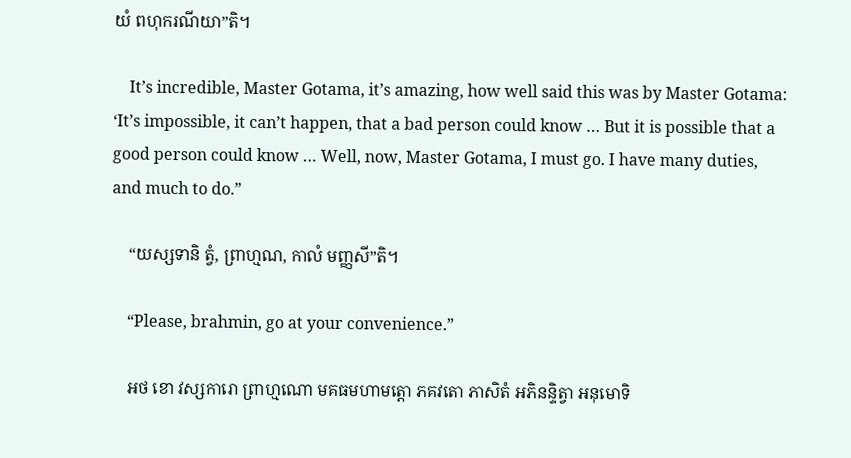យំ ពហុករណីយា”តិ។

    It’s incredible, Master Gotama, it’s amazing, how well said this was by Master Gotama: ‘It’s impossible, it can’t happen, that a bad person could know … But it is possible that a good person could know … Well, now, Master Gotama, I must go. I have many duties, and much to do.”

    “យស្សទានិ ត្វំ, ព្រាហ្មណ, កាលំ មញ្ញសី”តិ។

    “Please, brahmin, go at your convenience.”

    អថ ខោ វស្សការោ ព្រាហ្មណោ មគធមហាមត្តោ ភគវតោ ភាសិតំ អភិនន្ទិត្វា អនុមោទិ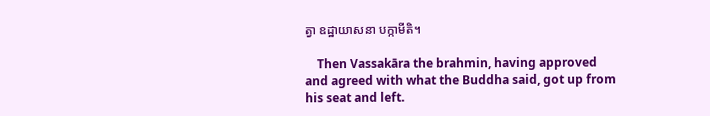ត្វា ឧដ្ឋាយាសនា បក្កាមីតិ។

    Then Vassakāra the brahmin, having approved and agreed with what the Buddha said, got up from his seat and left.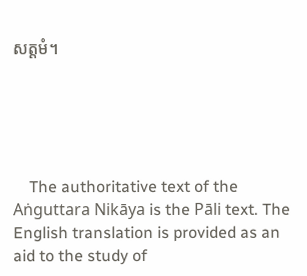សត្តមំ។





    The authoritative text of the Aṅguttara Nikāya is the Pāli text. The English translation is provided as an aid to the study of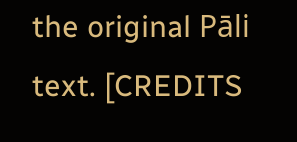the original Pāli text. [CREDITS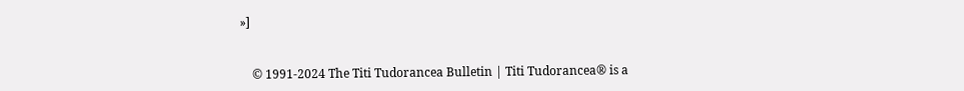»]


    © 1991-2024 The Titi Tudorancea Bulletin | Titi Tudorancea® is a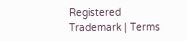Registered Trademark | Terms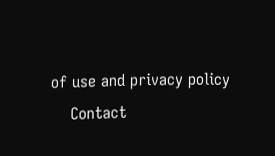of use and privacy policy
    Contact